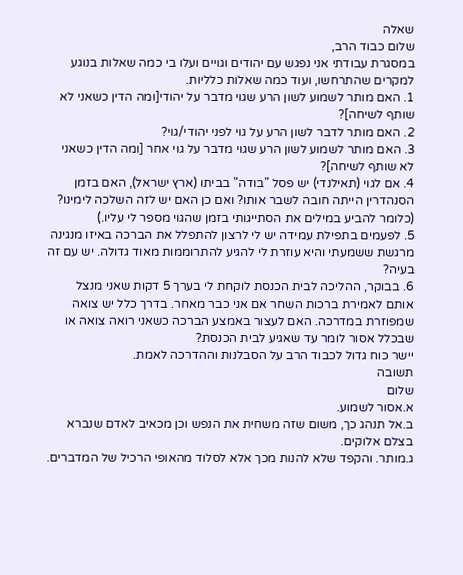שאלה
שלום כבוד הרב,
במסגרת עבודתי אני נפגש עם יהודים וגויים ועלו בי כמה שאלות בנוגע למקרים שהתרחשו, ועוד כמה שאלות כלליות.
1. האם מותר לשמוע לשון הרע שגוי מדבר על יהודי[ומה הדין כשאני לא שותף לשיחה]?
2. האם מותר לדבר לשון הרע על גוי לפני יהודי/גוי?
3. האם מותר לשמוע לשון הרע שגוי מדבר על גוי אחר [ומה הדין כשאני לא שותף לשיחה]?
4. אם לגוי (תאילנדי) יש פסל "בודה" בביתו (ארץ ישראל), האם בזמן הסנהדרין הייתה חובה לשבר אותו? ואם כן האם יש לזה השלכה לימינו? (כלומר להביע במילים את הסתייגותי בזמן שהגוי מספר לי עליו.)
5. לפעמים בתפילת עמידה יש לי לרצון להתפלל את הברכה באיזו מנגינה מרגשת ששמעתי והיא עוזרת לי להגיע להתרוממות מאוד גדולה. יש עם זה בעיה?
6. בבוקר, ההליכה לבית הכנסת לוקחת לי בערך 5 דקות שאני מנצל אותם לאמירת ברכות השחר אם אני כבר מאחר. בדרך כלל יש צואה שמפוזרת במדרכה. האם לעצור באמצע הברכה כשאני רואה צואה או שבכלל אסור לומר עד שאגיע לבית הכנסת?
יישר כוח גדול לכבוד הרב על הסבלנות וההדרכה לאמת.
תשובה
שלום
א.אסור לשמוע.
ב.אל תנהג כך, משום שזה משחית את הנפש וכן מכאיב לאדם שנברא בצלם אלוקים.
ג.מותר. והקפד שלא להנות מכך אלא לסלוד מהאופי הרכיל של המדברים.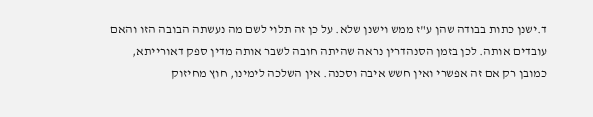ד.ישנן כתות בבודה שהן ע"ז ממש וישנן שלא. על כן זה תלוי לשם מה נעשתה הבובה הזו והאם עובדים אותה. לכן בזמן הסנהדרין נראה שהיתה חובה לשבר אותה מדין ספק דאורייתא, כמובן רק אם זה אפשרי ואין חשש איבה וסכנה. אין השלכה לימינו, חוץ מחיזוק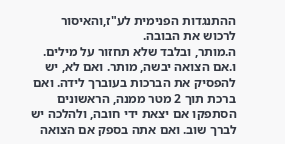ההתנגדות הפנימית לע"ז,והאיסור לרכוש את הבובה.
ה.מותר, ובלבד שלא תחזור על מילים.
ו.אם הצואה יבשה, מותר. ואם לא, יש להפסיק את הברכות בעוברך לידה. ואם ברכת תוך 2 מטר ממנה, הראשונים הסתפקו אם יצאת ידי חובה, ולהלכה יש לברך שוב. ואם אתה בספק אם הצואה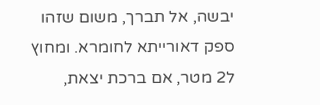יבשה, אל תברך, משום שזהו ספק דאורייתא לחומרא. ומחוץ ל2 מטר, אם ברכת יצאת,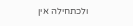ולכתחילה אין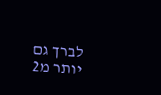לברך גם יותר מ2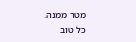מטר ממנה.
כל טוב